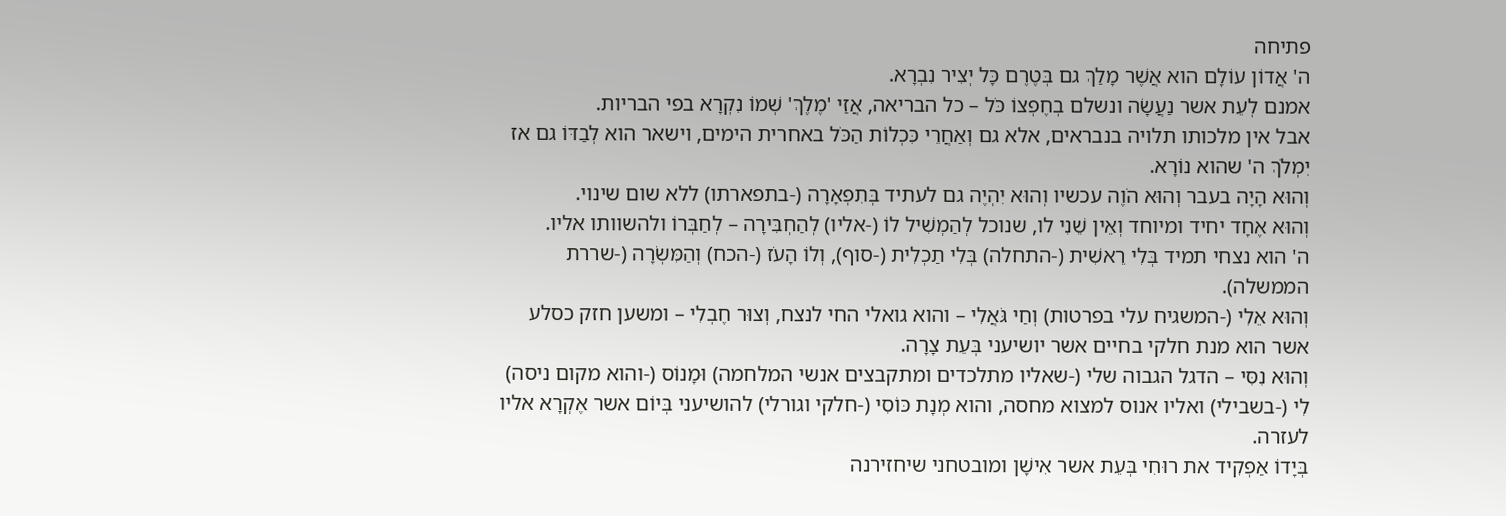פתיחה
ה' אֲדוֹן עוֹלָם הוא אֲשֶׁר מָלַךְ גם בְּטֶרֶם כָּל יְצִיר נִבְרָא.
אמנם לְעֵת אשר נַעֲשָׂה ונשלם בְחֶפְצוֹ כֹּל – כל הבריאה, אֲזַי 'מֶלֶךְ' שְׁמוֹ נִקְרָא בפי הבריות.
אבל אין מלכותו תלויה בנבראים, אלא גם וְאַחֲרֵי כִּכְלוֹת הַכֹּל באחרית הימים, וישאר הוא לְבַדּוֹ גם אז יִמְלֹךְ ה' שהוא נוֹרָא.
וְהוּא הָיָה בעבר וְהוּא הֹוֶה עכשיו וְהוּא יִהְיֶה גם לעתיד בְּתִפְאָרָה (-בתפארתו) ללא שום שינוי.
וְהוּא אֶחָד יחיד ומיוחד וְאֵין שֵׁנִי לו, שנוכל לְהַמְשִׁיל לוֹ (-אליו) לְהַחְבִּירָה – לְחַבְּרוֹ ולהשוותו אליו.
ה' הוא נצחי תמיד בְּלִי רֵאשִׁית (-התחלה) בְּלִי תַכְלִית (-סוף), וְלוֹ הָעֹז (-הכח) וְהַמִּשְׂרָה (-שררת הממשלה).
וְהוּא אֵלִי (-המשגיח עלי בפרטות) וְחַי גֹּאֲלִי – והוא גואלי החי לנצח, וְצוּר חֶבְלִי – ומשען חזק כסלע אשר הוא מנת חלקי בחיים אשר יושיעני בְּעֵת צָרָה.
וְהוּא נִסִּי – הדגל הגבוה שלי (-שאליו מתלכדים ומתקבצים אנשי המלחמה) וּמָנוֹס (-והוא מקום ניסה) לִי (-בשבילי) ואליו אנוס למצוא מחסה, והוא מְנָת כּוֹסִי (-חלקי וגורלי) להושיעני בְּיוֹם אשר אֶקְרָא אליו לעזרה.
בְּיָדוֹ אַפְקִיד את רוּחִי בְּעֵת אשר אִישָׁן ומובטחני שיחזירנה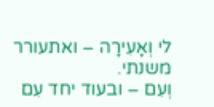לי וְאָעִירָה – ואתעורר משנתי.
וְעִם – ובעוד יחד עִם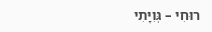רוּחִי – גְּוִיָּתִי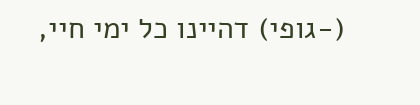(-גופי) דהיינו כל ימי חיי,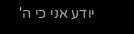יודע אני כי ה'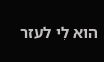הוא לִי לעזר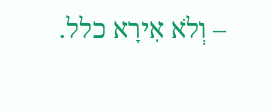– וְלֹא אִירָא כלל.